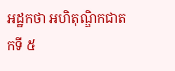អដ្ឋកថា អហិតុណ្ឌិកជាតកទី ៥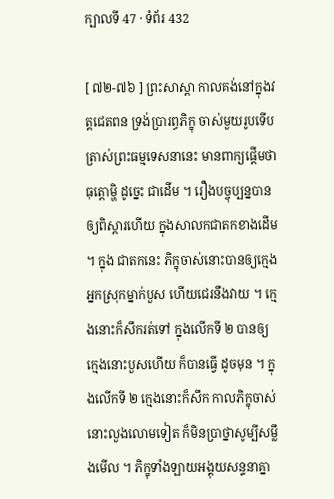ក្បាលទី 47 · ទំព័រ 432

[ ៧២-៧៦ ] ព្រះសាស្តា កាលគង់នៅក្នុងវត្តជេតពន ទ្រង់ប្រារព្ធភិក្ខុ ចាស់មួយរូបទើបត្រាស់ព្រះធម្មទេសនានេះ មានពាក្យផ្តើមថា ធុត្តោម្ហិ ដូច្នេះ ជាដើម ។ រឿងបច្ចុប្បន្នបានឲ្យពិស្តារហើយ ក្នុងសាលកជាតកខាងដើម ។ ក្នុង ជាតកនេះ ភិក្ខុចាស់នោះបានឲ្យក្មេងអ្នកស្រុកម្នាក់បួស ហើយជេរនឹងវាយ ។ ក្មេងនោះក៏សឹករត់ទៅ ក្នុងលើកទី ២ បានឲ្យក្មេងនោះបួសហើយ ក៏បានធ្វើ ដូចមុន ។ ក្នុងលើកទី ២ ក្មេងនោះក៏សឹក កាលភិក្ខុចាស់នោះលួងលោមទៀត ក៏មិនប្រាថ្នាសូម្បីសម្លឹងមើល ។ ភិក្ខុទាំងឡាយអង្គុយសន្ទនាគ្នា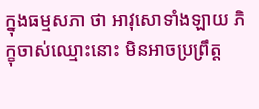ក្នុងធម្មសភា ថា អាវុសោទាំងឡាយ ភិក្ខុចាស់ឈ្មោះនោះ មិនអាចប្រព្រឹត្ត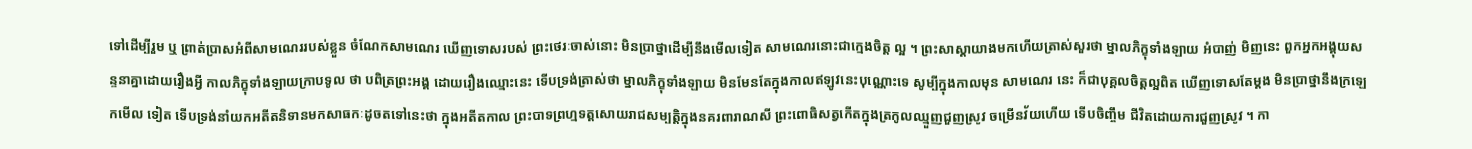ទៅដើម្បីរួម ឬ ព្រាត់ប្រាសអំពីសាមណេររបស់ខ្លួន ចំណែកសាមណេរ ឃើញទោសរបស់ ព្រះថេរៈចាស់នោះ មិនប្រាថ្នាដើម្បីនឹងមើលទៀត សាមណេរនោះជាក្មេងចិត្ត ល្អ ។ ព្រះសាស្តាយាងមកហើយត្រាស់សួរថា ម្នាលភិក្ខុទាំងឡាយ អំបាញ់ មិញនេះ ពួកអ្នកអង្គុយសន្ទនាគ្នាដោយរឿងអ្វី កាលភិក្ខុទាំងឡាយក្រាបទូល ថា បពិត្រព្រះអង្គ ដោយរឿងឈ្មោះនេះ ទើបទ្រង់ត្រាស់ថា ម្នាលភិក្ខុទាំងឡាយ មិនមែនតែក្នុងកាលឥឡូវនេះបុណ្ណោះទេ សូម្បីក្នុងកាលមុន សាមណេរ នេះ ក៏ជាបុគ្គលចិត្តល្អពិត ឃើញទោសតែម្តង មិនប្រាថ្នានឹងក្រឡេកមើល ទៀត ទើបទ្រង់នាំយកអតីតនិទានមកសាធកៈដូចតទៅនេះថា ក្នុងអតីតកាល ព្រះបាទព្រហ្មទត្តសោយរាជសម្បត្តិក្នុងនគរពារាណសី ព្រះពោធិសត្វកើតក្នុងត្រកូលឈ្មួញជួញស្រូវ ចម្រើនវ័យហើយ ទើបចិញ្ចឹម ជីវិតដោយការជួញស្រូវ ។ កា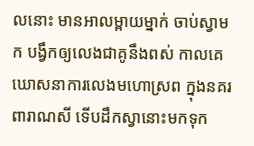លនោះ មានអាលម្ពាយម្នាក់ ចាប់ស្វាមក បង្វឹកឲ្យលេងជាគូនឹងពស់ កាលគេឃោសនាការលេងមហោស្រព ក្នុងនគរ ពារាណសី ទើបដឹកស្វានោះមកទុក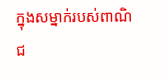ក្នុងសម្នាក់របស់ពាណិជ